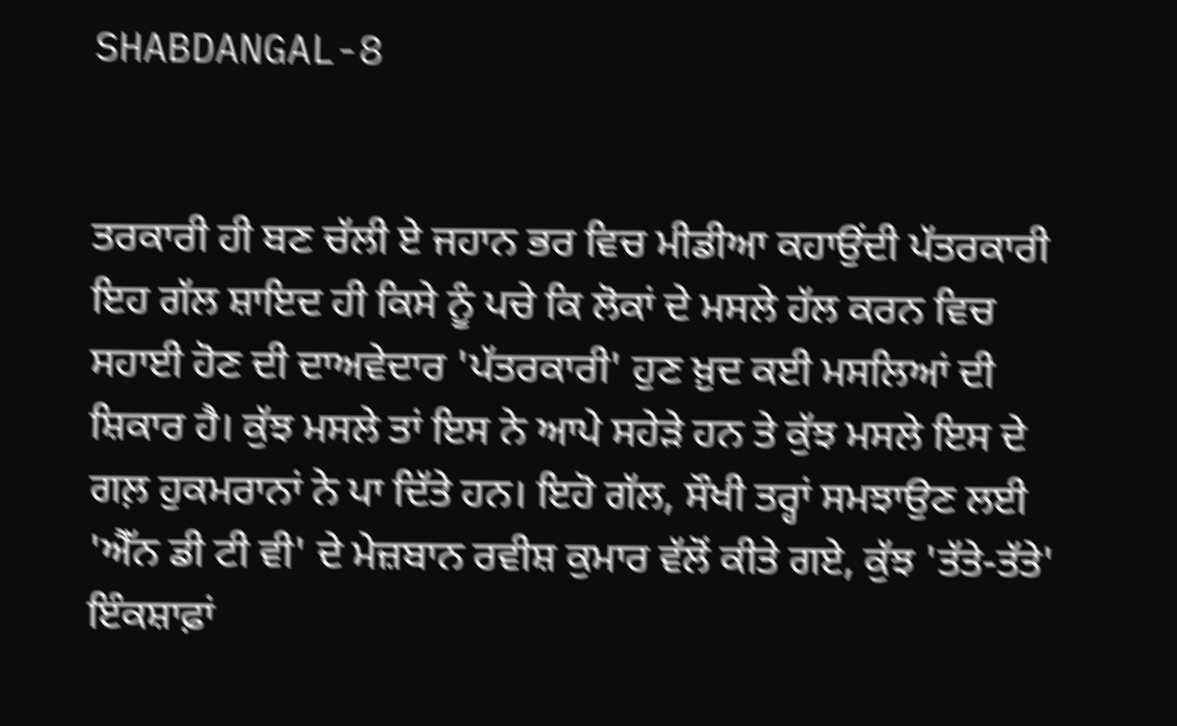SHABDANGAL-8


ਤਰਕਾਰੀ ਹੀ ਬਣ ਚੱਲੀ ਏ ਜਹਾਨ ਭਰ ਵਿਚ ਮੀਡੀਆ ਕਹਾਉਂਦੀ ਪੱਤਰਕਾਰੀ
ਇਹ ਗੱਲ ਸ਼ਾਇਦ ਹੀ ਕਿਸੇ ਨੂੰ ਪਚੇ ਕਿ ਲੋਕਾਂ ਦੇ ਮਸਲੇ ਹੱਲ ਕਰਨ ਵਿਚ ਸਹਾਈ ਹੋਣ ਦੀ ਦਾਅਵੇਦਾਰ 'ਪੱਤਰਕਾਰੀ' ਹੁਣ ਖ਼ੁਦ ਕਈ ਮਸਲਿਆਂ ਦੀ ਸ਼ਿਕਾਰ ਹੈ। ਕੁੱਝ ਮਸਲੇ ਤਾਂ ਇਸ ਨੇ ਆਪੇ ਸਹੇੜੇ ਹਨ ਤੇ ਕੁੱਝ ਮਸਲੇ ਇਸ ਦੇ ਗਲ਼ ਹੁਕਮਰਾਨਾਂ ਨੇ ਪਾ ਦਿੱਤੇ ਹਨ। ਇਹੋ ਗੱਲ, ਸੌਖੀ ਤਰ੍ਹਾਂ ਸਮਝਾਉਣ ਲਈ 'ਐੱਨ ਡੀ ਟੀ ਵੀ' ਦੇ ਮੇਜ਼ਬਾਨ ਰਵੀਸ਼ ਕੁਮਾਰ ਵੱਲੋਂ ਕੀਤੇ ਗਏ, ਕੁੱਝ 'ਤੱਤੇ-ਤੱਤੇ' ਇੰਕਸ਼ਾਫ਼ਾਂ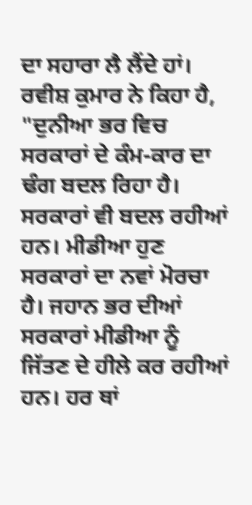ਦਾ ਸਹਾਰਾ ਲੈ ਲੈਂਦੇ ਹਾਂ।
ਰਵੀਸ਼ ਕੁਮਾਰ ਨੇ ਕਿਹਾ ਹੈ, "ਦੁਨੀਆ ਭਰ ਵਿਚ ਸਰਕਾਰਾਂ ਦੇ ਕੰਮ-ਕਾਰ ਦਾ ਢੰਗ ਬਦਲ ਰਿਹਾ ਹੈ। ਸਰਕਾਰਾਂ ਵੀ ਬਦਲ ਰਹੀਆਂ ਹਨ। ਮੀਡੀਆ ਹੁਣ ਸਰਕਾਰਾਂ ਦਾ ਨਵਾਂ ਮੋਰਚਾ ਹੈ। ਜਹਾਨ ਭਰ ਦੀਆਂ ਸਰਕਾਰਾਂ ਮੀਡੀਆ ਨੂੰ ਜਿੱਤਣ ਦੇ ਹੀਲੇ ਕਰ ਰਹੀਆਂ ਹਨ। ਹਰ ਥਾਂ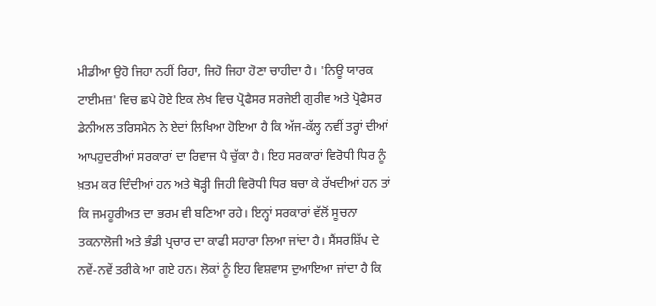ਮੀਡੀਆ ਉਹੋ ਜਿਹਾ ਨਹੀਂ ਰਿਹਾ, ਜਿਹੋ ਜਿਹਾ ਹੋਣਾ ਚਾਹੀਦਾ ਹੈ। 'ਨਿਊ ਯਾਰਕ ਟਾਈਮਜ਼' ਵਿਚ ਛਪੇ ਹੋਏ ਇਕ ਲੇਖ ਵਿਚ ਪ੍ਰੋਫੈਸਰ ਸਰਜੇਈ ਗੁਰੀਵ ਅਤੇ ਪ੍ਰੋਫੈਸਰ ਡੇਨੀਅਲ ਤਰਿਸਮੈਨ ਨੇ ਏਦਾਂ ਲਿਖਿਆ ਹੋਇਆ ਹੈ ਕਿ ਅੱਜ-ਕੱਲ੍ਹ ਨਵੀਂ ਤਰ੍ਹਾਂ ਦੀਆਂ ਆਪਹੁਦਰੀਆਂ ਸਰਕਾਰਾਂ ਦਾ ਰਿਵਾਜ ਪੈ ਚੁੱਕਾ ਹੈ। ਇਹ ਸਰਕਾਰਾਂ ਵਿਰੋਧੀ ਧਿਰ ਨੂੰ ਖ਼ਤਮ ਕਰ ਦਿੰਦੀਆਂ ਹਨ ਅਤੇ ਥੋੜ੍ਹੀ ਜਿਹੀ ਵਿਰੋਧੀ ਧਿਰ ਬਚਾ ਕੇ ਰੱਖਦੀਆਂ ਹਨ ਤਾਂ ਕਿ ਜਮਹੂਰੀਅਤ ਦਾ ਭਰਮ ਵੀ ਬਣਿਆ ਰਹੇ। ਇਨ੍ਹਾਂ ਸਰਕਾਰਾਂ ਵੱਲੋਂ ਸੂਚਨਾ ਤਕਨਾਲੋਜੀ ਅਤੇ ਭੰਡੀ ਪ੍ਰਚਾਰ ਦਾ ਕਾਫੀ ਸਹਾਰਾ ਲਿਆ ਜਾਂਦਾ ਹੈ। ਸੈਂਸਰਸ਼ਿੱਪ ਦੇ ਨਵੇਂ-ਨਵੇਂ ਤਰੀਕੇ ਆ ਗਏ ਹਨ। ਲੋਕਾਂ ਨੂੰ ਇਹ ਵਿਸ਼ਵਾਸ ਦੁਆਇਆ ਜਾਂਦਾ ਹੈ ਕਿ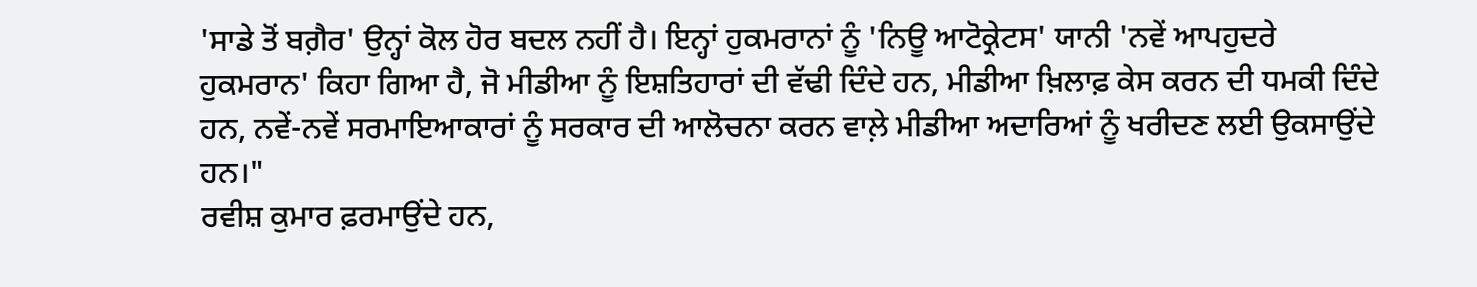'ਸਾਡੇ ਤੋਂ ਬਗ਼ੈਰ' ਉਨ੍ਹਾਂ ਕੋਲ ਹੋਰ ਬਦਲ ਨਹੀਂ ਹੈ। ਇਨ੍ਹਾਂ ਹੁਕਮਰਾਨਾਂ ਨੂੰ 'ਨਿਊ ਆਟੋਕ੍ਰੇਟਸ' ਯਾਨੀ 'ਨਵੇਂ ਆਪਹੁਦਰੇ ਹੁਕਮਰਾਨ' ਕਿਹਾ ਗਿਆ ਹੈ, ਜੋ ਮੀਡੀਆ ਨੂੰ ਇਸ਼ਤਿਹਾਰਾਂ ਦੀ ਵੱਢੀ ਦਿੰਦੇ ਹਨ, ਮੀਡੀਆ ਖ਼ਿਲਾਫ਼ ਕੇਸ ਕਰਨ ਦੀ ਧਮਕੀ ਦਿੰਦੇ ਹਨ, ਨਵੇਂ-ਨਵੇਂ ਸਰਮਾਇਆਕਾਰਾਂ ਨੂੰ ਸਰਕਾਰ ਦੀ ਆਲੋਚਨਾ ਕਰਨ ਵਾਲ਼ੇ ਮੀਡੀਆ ਅਦਾਰਿਆਂ ਨੂੰ ਖਰੀਦਣ ਲਈ ਉਕਸਾਉਂਦੇ ਹਨ।"
ਰਵੀਸ਼ ਕੁਮਾਰ ਫ਼ਰਮਾਉਂਦੇ ਹਨ,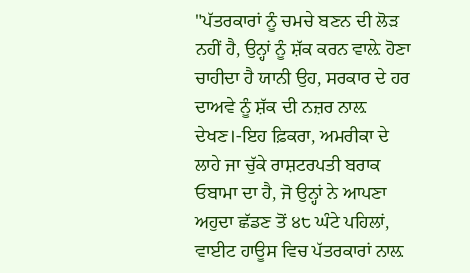"ਪੱਤਰਕਾਰਾਂ ਨੂੰ ਚਮਚੇ ਬਣਨ ਦੀ ਲੋੜ ਨਹੀਂ ਹੈ, ਉਨ੍ਹਾਂ ਨੂੰ ਸ਼ੱਕ ਕਰਨ ਵਾਲ਼ੇ ਹੋਣਾ ਚਾਹੀਦਾ ਹੈ ਯਾਨੀ ਉਹ, ਸਰਕਾਰ ਦੇ ਹਰ ਦਾਅਵੇ ਨੂੰ ਸ਼ੱਕ ਦੀ ਨਜ਼ਰ ਨਾਲ਼ ਦੇਖਣ।-ਇਹ ਫ਼ਿਕਰਾ, ਅਮਰੀਕਾ ਦੇ ਲਾਹੇ ਜਾ ਚੁੱਕੇ ਰਾਸ਼ਟਰਪਤੀ ਬਰਾਕ ਓਬਾਮਾ ਦਾ ਹੈ, ਜੋ ਉਨ੍ਹਾਂ ਨੇ ਆਪਣਾ ਅਹੁਦਾ ਛੱਡਣ ਤੋਂ ੪੮ ਘੰਟੇ ਪਹਿਲਾਂ, ਵਾਈਟ ਹਾਊਸ ਵਿਚ ਪੱਤਰਕਾਰਾਂ ਨਾਲ਼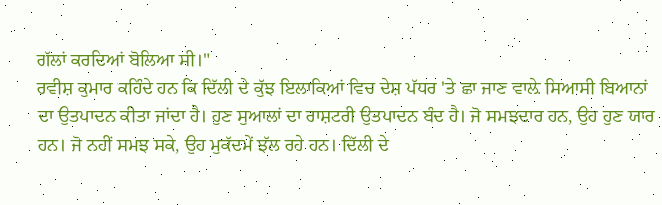ਗੱਲਾਂ ਕਰਦਿਆਂ ਬੋਲਿਆ ਸੀ।"
ਰਵੀਸ਼ ਕੁਮਾਰ ਕਹਿੰਦੇ ਹਨ ਕਿ ਦਿੱਲੀ ਦੇ ਕੁੱਝ ਇਲਾਕਿਆਂ ਵਿਚ ਦੇਸ਼ ਪੱਧਰ 'ਤੇ ਛਾ ਜਾਣ ਵਾਲ਼ੇ ਸਿਆਸੀ ਬਿਆਨਾਂ ਦਾ ਉਤਪਾਦਨ ਕੀਤਾ ਜਾਂਦਾ ਹੈ। ਹੁਣ ਸੁਆਲਾਂ ਦਾ ਰਾਸ਼ਟਰੀ ਉਤਪਾਦਨ ਬੰਦ ਹੈ। ਜੋ ਸਮਝਦਾਰ ਹਨ, ਉਹ ਹੁਣ ਯਾਰ ਹਨ। ਜੋ ਨਹੀਂ ਸਮਝ ਸਕੇ, ਉਹ ਮੁਕੱਦਮੇਂ ਝੱਲ ਰਹੇ ਹਨ। ਦਿੱਲੀ ਦੇ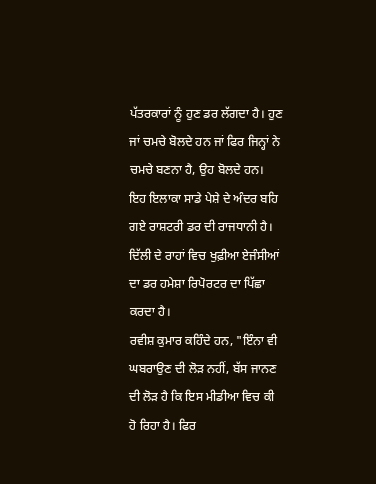ਪੱਤਰਕਾਰਾਂ ਨੂੰ ਹੁਣ ਡਰ ਲੱਗਦਾ ਹੈ। ਹੁਣ ਜਾਂ ਚਮਚੇ ਬੋਲਦੇ ਹਨ ਜਾਂ ਫਿਰ ਜਿਨ੍ਹਾਂ ਨੇ ਚਮਚੇ ਬਣਨਾ ਹੈ, ਉਹ ਬੋਲਦੇ ਹਨ। ਇਹ ਇਲਾਕਾ ਸਾਡੇ ਪੇਸ਼ੇ ਦੇ ਅੰਦਰ ਬਹਿ ਗਏ ਰਾਸ਼ਟਰੀ ਡਰ ਦੀ ਰਾਜਧਾਨੀ ਹੈ। ਦਿੱਲੀ ਦੇ ਰਾਹਾਂ ਵਿਚ ਖੁਫ਼ੀਆ ਏਜੰਸੀਆਂ ਦਾ ਡਰ ਹਮੇਸ਼ਾ ਰਿਪੋਰਟਰ ਦਾ ਪਿੱਛਾ ਕਰਦਾ ਹੈ।
ਰਵੀਸ਼ ਕੁਮਾਰ ਕਹਿੰਦੇ ਹਨ, "ਇੰਨਾ ਵੀ ਘਬਰਾਉਣ ਦੀ ਲੋੜ ਨਹੀਂ, ਬੱਸ ਜਾਨਣ ਦੀ ਲੋੜ ਹੈ ਕਿ ਇਸ ਮੀਡੀਆ ਵਿਚ ਕੀ ਹੋ ਰਿਹਾ ਹੈ। ਫਿਰ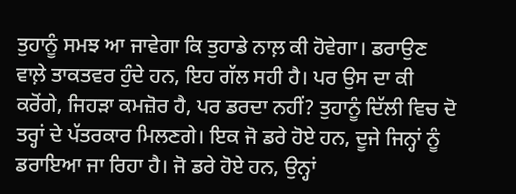ਤੁਹਾਨੂੰ ਸਮਝ ਆ ਜਾਵੇਗਾ ਕਿ ਤੁਹਾਡੇ ਨਾਲ਼ ਕੀ ਹੋਵੇਗਾ। ਡਰਾਉਣ ਵਾਲ਼ੇ ਤਾਕਤਵਰ ਹੁੰਦੇ ਹਨ, ਇਹ ਗੱਲ ਸਹੀ ਹੈ। ਪਰ ਉਸ ਦਾ ਕੀ ਕਰੋਂਗੇ, ਜਿਹੜਾ ਕਮਜ਼ੋਰ ਹੈ, ਪਰ ਡਰਦਾ ਨਹੀਂ? ਤੁਹਾਨੂੰ ਦਿੱਲੀ ਵਿਚ ਦੋ ਤਰ੍ਹਾਂ ਦੇ ਪੱਤਰਕਾਰ ਮਿਲਣਗੇ। ਇਕ ਜੋ ਡਰੇ ਹੋਏ ਹਨ, ਦੂਜੇ ਜਿਨ੍ਹਾਂ ਨੂੰ ਡਰਾਇਆ ਜਾ ਰਿਹਾ ਹੈ। ਜੋ ਡਰੇ ਹੋਏ ਹਨ, ਉਨ੍ਹਾਂ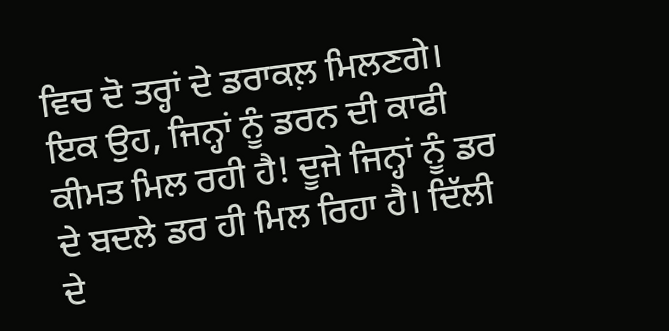ਵਿਚ ਦੋ ਤਰ੍ਹਾਂ ਦੇ ਡਰਾਕਲ਼ ਮਿਲਣਗੇ। ਇਕ ਉਹ, ਜਿਨ੍ਹਾਂ ਨੂੰ ਡਰਨ ਦੀ ਕਾਫੀ ਕੀਮਤ ਮਿਲ ਰਹੀ ਹੈ! ਦੂਜੇ ਜਿਨ੍ਹਾਂ ਨੂੰ ਡਰ ਦੇ ਬਦਲੇ ਡਰ ਹੀ ਮਿਲ ਰਿਹਾ ਹੈ। ਦਿੱਲੀ ਦੇ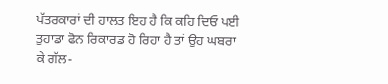ਪੱਤਰਕਾਰਾਂ ਦੀ ਹਾਲਤ ਇਹ ਹੈ ਕਿ ਕਹਿ ਦਿਓ ਪਈ ਤੁਹਾਡਾ ਫੋਨ ਰਿਕਾਰਡ ਹੋ ਰਿਹਾ ਹੈ ਤਾਂ ਉਹ ਘਬਰਾ ਕੇ ਗੱਲ-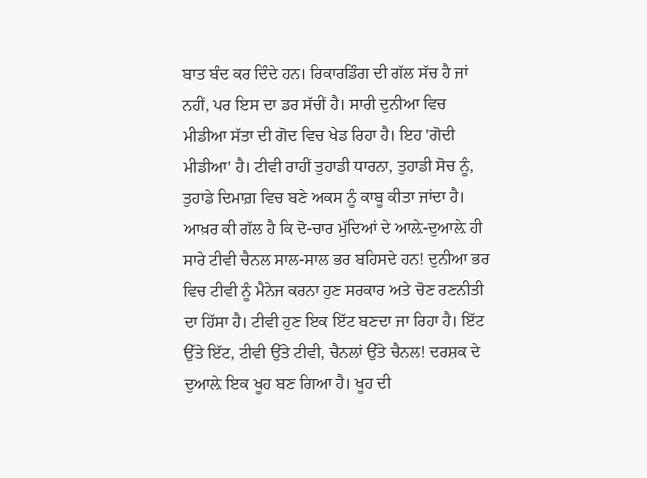ਬਾਤ ਬੰਦ ਕਰ ਦਿੰਦੇ ਹਨ। ਰਿਕਾਰਡਿੰਗ ਦੀ ਗੱਲ ਸੱਚ ਹੈ ਜਾਂ ਨਹੀਂ, ਪਰ ਇਸ ਦਾ ਡਰ ਸੱਚੀਂ ਹੈ। ਸਾਰੀ ਦੁਨੀਆ ਵਿਚ ਮੀਡੀਆ ਸੱਤਾ ਦੀ ਗੋਦ ਵਿਚ ਖੇਡ ਰਿਹਾ ਹੈ। ਇਹ 'ਗੋਦੀ ਮੀਡੀਆ' ਹੈ। ਟੀਵੀ ਰਾਹੀਂ ਤੁਹਾਡੀ ਧਾਰਨਾ, ਤੁਹਾਡੀ ਸੋਚ ਨੂੰ, ਤੁਹਾਡੇ ਦਿਮਾਗ਼ ਵਿਚ ਬਣੇ ਅਕਸ ਨੂੰ ਕਾਬੂ ਕੀਤਾ ਜਾਂਦਾ ਹੈ। ਆਖ਼ਰ ਕੀ ਗੱਲ ਹੈ ਕਿ ਦੋ-ਚਾਰ ਮੁੱਦਿਆਂ ਦੇ ਆਲ਼ੇ-ਦੁਆਲ਼ੇ ਹੀ ਸਾਰੇ ਟੀਵੀ ਚੈਨਲ ਸਾਲ-ਸਾਲ ਭਰ ਬਹਿਸਦੇ ਹਨ! ਦੁਨੀਆ ਭਰ ਵਿਚ ਟੀਵੀ ਨੂੰ ਮੈਨੇਜ ਕਰਨਾ ਹੁਣ ਸਰਕਾਰ ਅਤੇ ਚੋਣ ਰਣਨੀਤੀ ਦਾ ਹਿੱਸਾ ਹੈ। ਟੀਵੀ ਹੁਣ ਇਕ ਇੱਟ ਬਣਦਾ ਜਾ ਰਿਹਾ ਹੈ। ਇੱਟ ਉੱਤੇ ਇੱਟ, ਟੀਵੀ ਉੱਤੇ ਟੀਵੀ, ਚੈਨਲਾਂ ਉੱਤੇ ਚੈਨਲ! ਦਰਸ਼ਕ ਦੇ ਦੁਆਲ਼ੇ ਇਕ ਖੂਹ ਬਣ ਗਿਆ ਹੈ। ਖੂਹ ਦੀ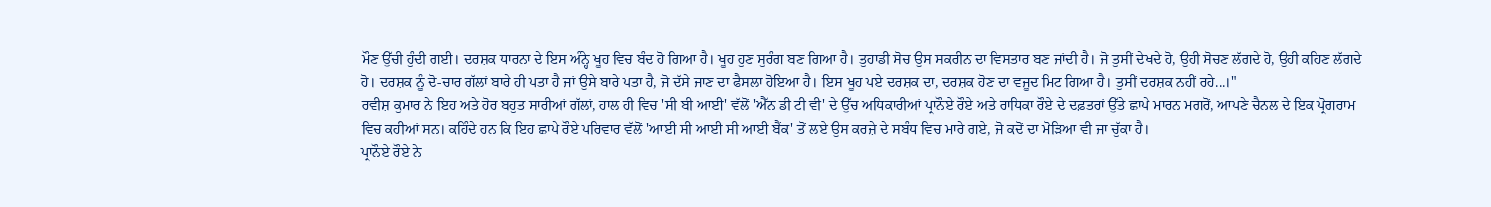ਮੌਣ ਉੱਚੀ ਹੁੰਦੀ ਗਈ। ਦਰਸ਼ਕ ਧਾਰਨਾ ਦੇ ਇਸ ਅੰਨ੍ਹੇ ਖੂਹ ਵਿਚ ਬੰਦ ਹੋ ਗਿਆ ਹੈ। ਖੂਹ ਹੁਣ ਸੁਰੰਗ ਬਣ ਗਿਆ ਹੈ। ਤੁਹਾਡੀ ਸੋਚ ਉਸ ਸਕਰੀਨ ਦਾ ਵਿਸਤਾਰ ਬਣ ਜਾਂਦੀ ਹੈ। ਜੋ ਤੁਸੀਂ ਦੇਖਦੇ ਹੋ, ਉਹੀ ਸੋਚਣ ਲੱਗਦੇ ਹੋ, ਉਹੀ ਕਹਿਣ ਲੱਗਦੇ ਹੋ। ਦਰਸ਼ਕ ਨੂੰ ਦੋ-ਚਾਰ ਗੱਲਾਂ ਬਾਰੇ ਹੀ ਪਤਾ ਹੈ ਜਾਂ ਉਸੇ ਬਾਰੇ ਪਤਾ ਹੈ, ਜੋ ਦੱਸੇ ਜਾਣ ਦਾ ਫੈਸਲਾ ਹੋਇਆ ਹੈ। ਇਸ ਖੂਹ ਪਏ ਦਰਸ਼ਕ ਦਾ, ਦਰਸ਼ਕ ਹੋਣ ਦਾ ਵਜੂਦ ਮਿਟ ਗਿਆ ਹੈ। ਤੁਸੀਂ ਦਰਸ਼ਕ ਨਹੀਂ ਰਹੇ...।"
ਰਵੀਸ਼ ਕੁਮਾਰ ਨੇ ਇਹ ਅਤੇ ਹੋਰ ਬਹੁਤ ਸਾਰੀਆਂ ਗੱਲਾਂ, ਹਾਲ ਹੀ ਵਿਚ 'ਸੀ ਬੀ ਆਈ' ਵੱਲੋਂ 'ਐੱਨ ਡੀ ਟੀ ਵੀ' ਦੇ ਉੱਚ ਅਧਿਕਾਰੀਆਂ ਪ੍ਰਾਨੌਏ ਰੌਏ ਅਤੇ ਰਾਧਿਕਾ ਰੌਏ ਦੇ ਦਫ਼ਤਰਾਂ ਉੱਤੇ ਛਾਪੇ ਮਾਰਨ ਮਗਰੋਂ, ਆਪਣੇ ਚੈਨਲ ਦੇ ਇਕ ਪ੍ਰੋਗਰਾਮ ਵਿਚ ਕਹੀਆਂ ਸਨ। ਕਹਿੰਦੇ ਹਨ ਕਿ ਇਹ ਛਾਪੇ ਰੌਏ ਪਰਿਵਾਰ ਵੱਲੋਂ 'ਆਈ ਸੀ ਆਈ ਸੀ ਆਈ ਬੈਂਕ' ਤੋਂ ਲਏ ਉਸ ਕਰਜ਼ੇ ਦੇ ਸਬੰਧ ਵਿਚ ਮਾਰੇ ਗਏ, ਜੋ ਕਦੋਂ ਦਾ ਮੋੜਿਆ ਵੀ ਜਾ ਚੁੱਕਾ ਹੈ।
ਪ੍ਰਾਨੌਏ ਰੌਏ ਨੇ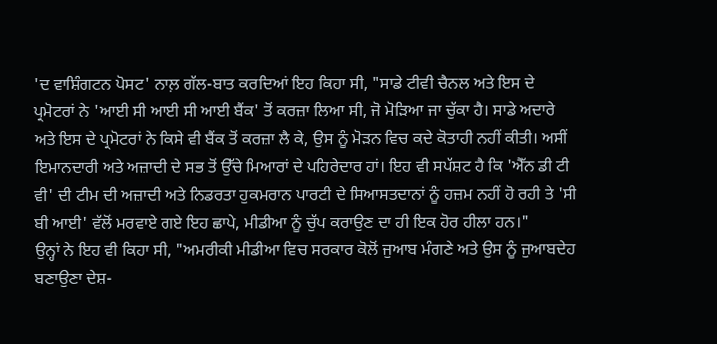'ਦ ਵਾਸ਼ਿੰਗਟਨ ਪੋਸਟ' ਨਾਲ਼ ਗੱਲ-ਬਾਤ ਕਰਦਿਆਂ ਇਹ ਕਿਹਾ ਸੀ, "ਸਾਡੇ ਟੀਵੀ ਚੈਨਲ ਅਤੇ ਇਸ ਦੇ ਪ੍ਰਮੋਟਰਾਂ ਨੇ 'ਆਈ ਸੀ ਆਈ ਸੀ ਆਈ ਬੈਂਕ' ਤੋਂ ਕਰਜ਼ਾ ਲਿਆ ਸੀ, ਜੋ ਮੋੜਿਆ ਜਾ ਚੁੱਕਾ ਹੈ। ਸਾਡੇ ਅਦਾਰੇ ਅਤੇ ਇਸ ਦੇ ਪ੍ਰਮੋਟਰਾਂ ਨੇ ਕਿਸੇ ਵੀ ਬੈਂਕ ਤੋਂ ਕਰਜ਼ਾ ਲੈ ਕੇ, ਉਸ ਨੂੰ ਮੋੜਨ ਵਿਚ ਕਦੇ ਕੋਤਾਹੀ ਨਹੀਂ ਕੀਤੀ। ਅਸੀਂ ਇਮਾਨਦਾਰੀ ਅਤੇ ਅਜ਼ਾਦੀ ਦੇ ਸਭ ਤੋਂ ਉੱਚੇ ਮਿਆਰਾਂ ਦੇ ਪਹਿਰੇਦਾਰ ਹਾਂ। ਇਹ ਵੀ ਸਪੱਸ਼ਟ ਹੈ ਕਿ 'ਐੱਨ ਡੀ ਟੀ ਵੀ' ਦੀ ਟੀਮ ਦੀ ਅਜ਼ਾਦੀ ਅਤੇ ਨਿਡਰਤਾ ਹੁਕਮਰਾਨ ਪਾਰਟੀ ਦੇ ਸਿਆਸਤਦਾਨਾਂ ਨੂੰ ਹਜ਼ਮ ਨਹੀਂ ਹੋ ਰਹੀ ਤੇ 'ਸੀ ਬੀ ਆਈ' ਵੱਲੋਂ ਮਰਵਾਏ ਗਏ ਇਹ ਛਾਪੇ, ਮੀਡੀਆ ਨੂੰ ਚੁੱਪ ਕਰਾਉਣ ਦਾ ਹੀ ਇਕ ਹੋਰ ਹੀਲਾ ਹਨ।"
ਉਨ੍ਹਾਂ ਨੇ ਇਹ ਵੀ ਕਿਹਾ ਸੀ, "ਅਮਰੀਕੀ ਮੀਡੀਆ ਵਿਚ ਸਰਕਾਰ ਕੋਲੋਂ ਜੁਆਬ ਮੰਗਣੇ ਅਤੇ ਉਸ ਨੂੰ ਜੁਆਬਦੇਹ ਬਣਾਉਣਾ ਦੇਸ਼-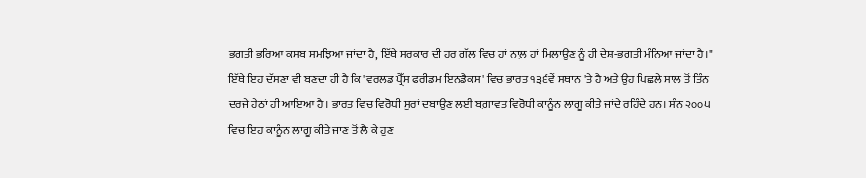ਭਗਤੀ ਭਰਿਆ ਕਸਬ ਸਮਝਿਆ ਜਾਂਦਾ ਹੈ, ਇੱਥੇ ਸਰਕਾਰ ਦੀ ਹਰ ਗੱਲ ਵਿਚ ਹਾਂ ਨਾਲ਼ ਹਾਂ ਮਿਲਾਉਣ ਨੂੰ ਹੀ ਦੇਸ਼-ਭਗਤੀ ਮੰਨਿਆ ਜਾਂਦਾ ਹੈ।"
ਇੱਥੇ ਇਹ ਦੱਸਣਾ ਵੀ ਬਣਦਾ ਹੀ ਹੈ ਕਿ 'ਵਰਲਡ ਪ੍ਰੈੱਸ ਫਰੀਡਮ ਇਨਡੈਕਸ' ਵਿਚ ਭਾਰਤ ੧੩੬ਵੇਂ ਸਥਾਨ 'ਤੇ ਹੈ ਅਤੇ ਉਹ ਪਿਛਲੇ ਸਾਲ ਤੋਂ ਤਿੰਨ ਦਰਜੇ ਹੇਠਾਂ ਹੀ ਆਇਆ ਹੈ। ਭਾਰਤ ਵਿਚ ਵਿਰੋਧੀ ਸੁਰਾਂ ਦਬਾਉਣ ਲਈ ਬਗ਼ਾਵਤ ਵਿਰੋਧੀ ਕਾਨੂੰਨ ਲਾਗੂ ਕੀਤੇ ਜਾਂਦੇ ਰਹਿੰਦੇ ਹਨ। ਸੰਨ ੨੦੦੫ ਵਿਚ ਇਹ ਕਾਨੂੰਨ ਲਾਗੂ ਕੀਤੇ ਜਾਣ ਤੋਂ ਲੈ ਕੇ ਹੁਣ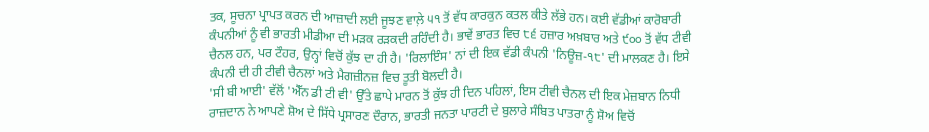ਤਕ, ਸੂਚਨਾ ਪ੍ਰਾਪਤ ਕਰਨ ਦੀ ਆਜ਼ਾਦੀ ਲਈ ਜੂਝਣ ਵਾਲ਼ੇ ੫੧ ਤੋਂ ਵੱਧ ਕਾਰਕੁਨ ਕਤਲ ਕੀਤੇ ਲੱਭੇ ਹਨ। ਕਈ ਵੱਡੀਆਂ ਕਾਰੋਬਾਰੀ ਕੰਪਨੀਆਂ ਨੂੰ ਵੀ ਭਾਰਤੀ ਮੀਡੀਆ ਦੀ ਮੜਕ ਰੜਕਦੀ ਰਹਿੰਦੀ ਹੈ। ਭਾਵੇਂ ਭਾਰਤ ਵਿਚ ੮੬ ਹਜ਼ਾਰ ਅਖ਼ਬਾਰ ਅਤੇ ੯੦੦ ਤੋਂ ਵੱਧ ਟੀਵੀ ਚੈਨਲ ਹਨ, ਪਰ ਟੌਹਰ, ਉਨ੍ਹਾਂ ਵਿਚੋਂ ਕੁੱਝ ਦਾ ਹੀ ਹੈ। 'ਰਿਲਾਇੰਸ' ਨਾਂ ਦੀ ਇਕ ਵੱਡੀ ਕੰਪਨੀ 'ਨਿਊਜ਼-੧੮' ਦੀ ਮਾਲਕਣ ਹੈ। ਇਸੇ ਕੰਪਨੀ ਦੀ ਹੀ ਟੀਵੀ ਚੈਨਲਾਂ ਅਤੇ ਮੈਗਜ਼ੀਨਜ਼ ਵਿਚ ਤੂਤੀ ਬੋਲਦੀ ਹੈ।
'ਸੀ ਬੀ ਆਈ' ਵੱਲੋਂ 'ਐੱਨ ਡੀ ਟੀ ਵੀ' ਉੱਤੇ ਛਾਪੇ ਮਾਰਨ ਤੋਂ ਕੁੱਝ ਹੀ ਦਿਨ ਪਹਿਲਾਂ, ਇਸ ਟੀਵੀ ਚੈਨਲ ਦੀ ਇਕ ਮੇਜ਼ਬਾਨ ਨਿਧੀ ਰਾਜ਼ਦਾਨ ਨੇ ਆਪਣੇ ਸ਼ੋਅ ਦੇ ਸਿੱਧੇ ਪ੍ਰਸਾਰਣ ਦੌਰਾਨ, ਭਾਰਤੀ ਜਨਤਾ ਪਾਰਟੀ ਦੇ ਬੁਲਾਰੇ ਸੰਬਿਤ ਪਾਤਰਾ ਨੂੰ ਸ਼ੋਅ ਵਿਚੋਂ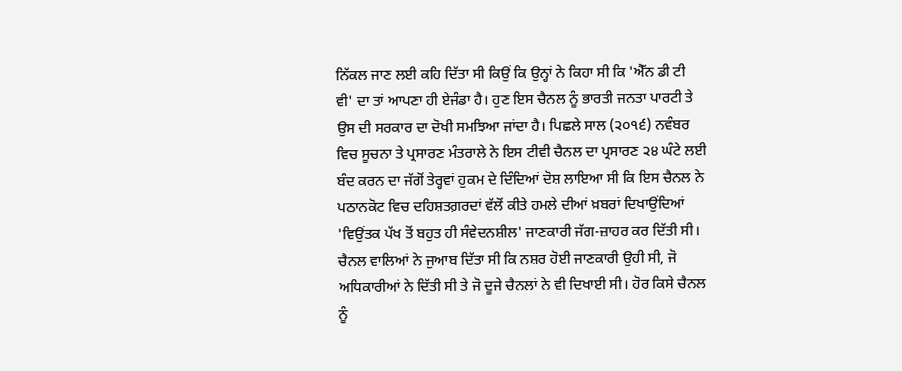ਨਿੱਕਲ ਜਾਣ ਲਈ ਕਹਿ ਦਿੱਤਾ ਸੀ ਕਿਉਂ ਕਿ ਉਨ੍ਹਾਂ ਨੇ ਕਿਹਾ ਸੀ ਕਿ 'ਐੱਨ ਡੀ ਟੀ ਵੀ' ਦਾ ਤਾਂ ਆਪਣਾ ਹੀ ਏਜੰਡਾ ਹੈ। ਹੁਣ ਇਸ ਚੈਨਲ ਨੂੰ ਭਾਰਤੀ ਜਨਤਾ ਪਾਰਟੀ ਤੇ ਉਸ ਦੀ ਸਰਕਾਰ ਦਾ ਦੋਖੀ ਸਮਝਿਆ ਜਾਂਦਾ ਹੈ। ਪਿਛਲੇ ਸਾਲ (੨੦੧੬) ਨਵੰਬਰ ਵਿਚ ਸੂਚਨਾ ਤੇ ਪ੍ਰਸਾਰਣ ਮੰਤਰਾਲੇ ਨੇ ਇਸ ਟੀਵੀ ਚੈਨਲ ਦਾ ਪ੍ਰਸਾਰਣ ੨੪ ਘੰਟੇ ਲਈ ਬੰਦ ਕਰਨ ਦਾ ਜੱਗੋਂ ਤੇਰ੍ਹਵਾਂ ਹੁਕਮ ਦੇ ਦਿੰਦਿਆਂ ਦੋਸ਼ ਲਾਇਆ ਸੀ ਕਿ ਇਸ ਚੈਨਲ ਨੇ ਪਠਾਨਕੋਟ ਵਿਚ ਦਹਿਸ਼ਤਗ਼ਰਦਾਂ ਵੱਲੋਂ ਕੀਤੇ ਹਮਲੇ ਦੀਆਂ ਖ਼ਬਰਾਂ ਦਿਖਾਉਂਦਿਆਂ 'ਵਿਉਂਤਕ ਪੱਖ ਤੋਂ ਬਹੁਤ ਹੀ ਸੰਵੇਦਨਸ਼ੀਲ' ਜਾਣਕਾਰੀ ਜੱਗ-ਜ਼ਾਹਰ ਕਰ ਦਿੱਤੀ ਸੀ। ਚੈਨਲ ਵਾਲਿਆਂ ਨੇ ਜੁਆਬ ਦਿੱਤਾ ਸੀ ਕਿ ਨਸ਼ਰ ਹੋਈ ਜਾਣਕਾਰੀ ਉਹੀ ਸੀ, ਜੋ ਅਧਿਕਾਰੀਆਂ ਨੇ ਦਿੱਤੀ ਸੀ ਤੇ ਜੋ ਦੂਜੇ ਚੈਨਲਾਂ ਨੇ ਵੀ ਦਿਖਾਈ ਸੀ। ਹੋਰ ਕਿਸੇ ਚੈਨਲ ਨੂੰ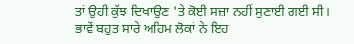ਤਾਂ ਉਹੀ ਕੁੱਝ ਦਿਖਾਉਣ 'ਤੇ ਕੋਈ ਸਜ਼ਾ ਨਹੀਂ ਸੁਣਾਈ ਗਈ ਸੀ।
ਭਾਵੇਂ ਬਹੁਤ ਸਾਰੇ ਅਹਿਮ ਲੋਕਾਂ ਨੇ ਇਹ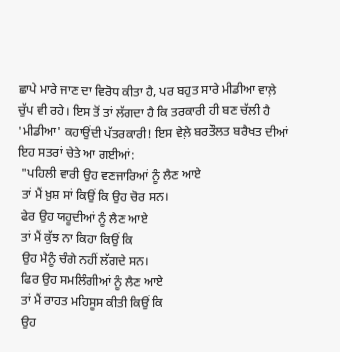ਛਾਪੇ ਮਾਰੇ ਜਾਣ ਦਾ ਵਿਰੋਧ ਕੀਤਾ ਹੈ, ਪਰ ਬਹੁਤ ਸਾਰੇ ਮੀਡੀਆ ਵਾਲ਼ੇ ਚੁੱਪ ਵੀ ਰਹੇ। ਇਸ ਤੋਂ ਤਾਂ ਲੱਗਦਾ ਹੈ ਕਿ ਤਰਕਾਰੀ ਹੀ ਬਣ ਚੱਲੀ ਹੈ 'ਮੀਡੀਆ' ਕਹਾਉਂਦੀ ਪੱਤਰਕਾਰੀ! ਇਸ ਵੇਲ਼ੇ ਬਰਤੌਲਤ ਬਰੈਖਤ ਦੀਆਂ ਇਹ ਸਤਰਾਂ ਚੇਤੇ ਆ ਗਈਆਂ:
 "ਪਹਿਲੀ ਵਾਰੀ ਉਹ ਵਣਜਾਰਿਆਂ ਨੂੰ ਲੈਣ ਆਏ
 ਤਾਂ ਮੈਂ ਖ਼ੁਸ਼ ਸਾਂ ਕਿਉਂ ਕਿ ਉਹ ਚੋਰ ਸਨ।
 ਫੇਰ ਉਹ ਯਹੂਦੀਆਂ ਨੂੰ ਲੈਣ ਆਏ
 ਤਾਂ ਮੈਂ ਕੁੱਝ ਨਾ ਕਿਹਾ ਕਿਉਂ ਕਿ
 ਉਹ ਮੈਨੂੰ ਚੰਗੇ ਨਹੀਂ ਲੱਗਦੇ ਸਨ।
 ਫਿਰ ਉਹ ਸਮਲਿੰਗੀਆਂ ਨੂੰ ਲੈਣ ਆਏ
 ਤਾਂ ਮੈਂ ਰਾਹਤ ਮਹਿਸੂਸ ਕੀਤੀ ਕਿਉਂ ਕਿ
 ਉਹ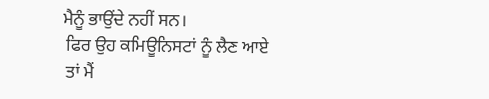ਮੈਨੂੰ ਭਾਉਂਦੇ ਨਹੀਂ ਸਨ।
 ਫਿਰ ਉਹ ਕਮਿਊਨਿਸਟਾਂ ਨੂੰ ਲੈਣ ਆਏ
 ਤਾਂ ਮੈਂ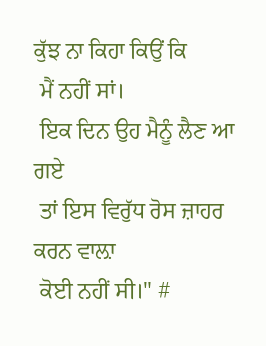ਕੁੱਝ ਨਾ ਕਿਹਾ ਕਿਉਂ ਕਿ
 ਮੈਂ ਨਹੀਂ ਸਾਂ।
 ਇਕ ਦਿਨ ਉਹ ਮੈਨੂੰ ਲੈਣ ਆ ਗਏ
 ਤਾਂ ਇਸ ਵਿਰੁੱਧ ਰੋਸ ਜ਼ਾਹਰ ਕਰਨ ਵਾਲ਼ਾ
 ਕੋਈ ਨਹੀਂ ਸੀ।" #